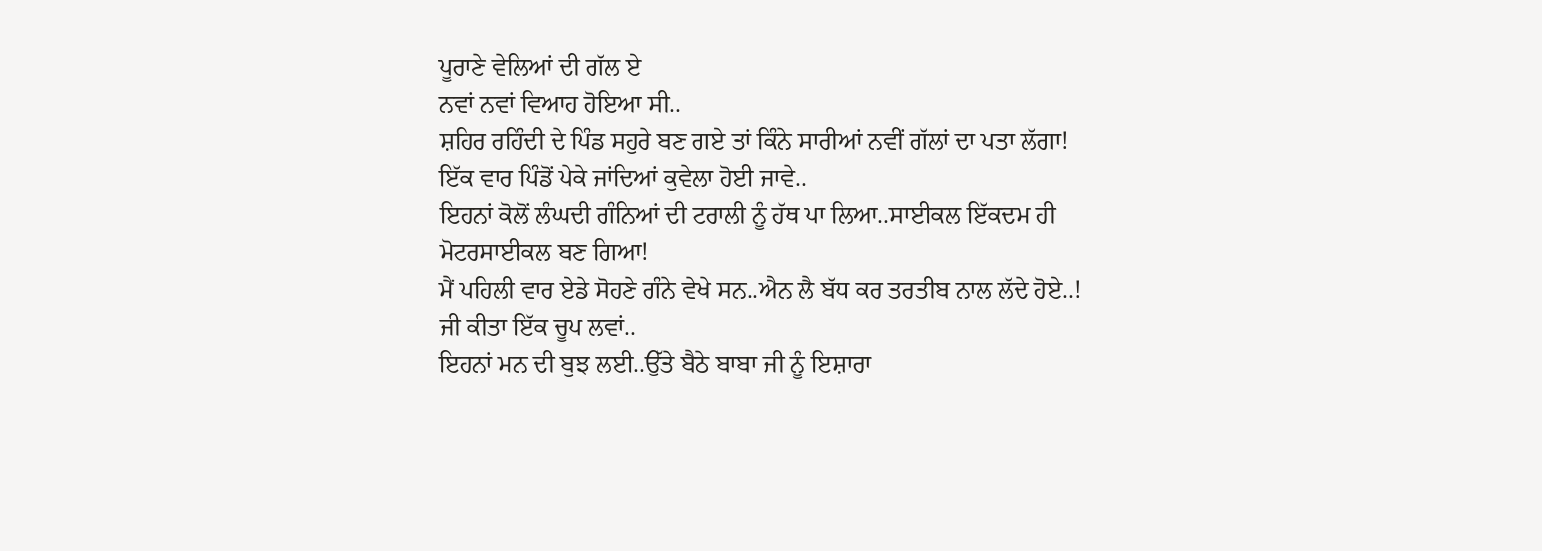ਪੂਰਾਣੇ ਵੇਲਿਆਂ ਦੀ ਗੱਲ ਏ
ਨਵਾਂ ਨਵਾਂ ਵਿਆਹ ਹੋਇਆ ਸੀ..
ਸ਼ਹਿਰ ਰਹਿੰਦੀ ਦੇ ਪਿੰਡ ਸਹੁਰੇ ਬਣ ਗਏ ਤਾਂ ਕਿੰਨੇ ਸਾਰੀਆਂ ਨਵੀਂ ਗੱਲਾਂ ਦਾ ਪਤਾ ਲੱਗਾ!
ਇੱਕ ਵਾਰ ਪਿੰਡੋਂ ਪੇਕੇ ਜਾਂਦਿਆਂ ਕੁਵੇਲਾ ਹੋਈ ਜਾਵੇ..
ਇਹਨਾਂ ਕੋਲੋਂ ਲੰਘਦੀ ਗੰਨਿਆਂ ਦੀ ਟਰਾਲੀ ਨੂੰ ਹੱਥ ਪਾ ਲਿਆ..ਸਾਈਕਲ ਇੱਕਦਮ ਹੀ ਮੋਟਰਸਾਈਕਲ ਬਣ ਗਿਆ!
ਮੈਂ ਪਹਿਲੀ ਵਾਰ ਏਡੇ ਸੋਹਣੇ ਗੰਨੇ ਵੇਖੇ ਸਨ..ਐਨ ਲੈ ਬੱਧ ਕਰ ਤਰਤੀਬ ਨਾਲ ਲੱਦੇ ਹੋਏ..!
ਜੀ ਕੀਤਾ ਇੱਕ ਚੂਪ ਲਵਾਂ..
ਇਹਨਾਂ ਮਨ ਦੀ ਬੁਝ ਲਈ..ਉੱਤੇ ਬੈਠੇ ਬਾਬਾ ਜੀ ਨੂੰ ਇਸ਼ਾਰਾ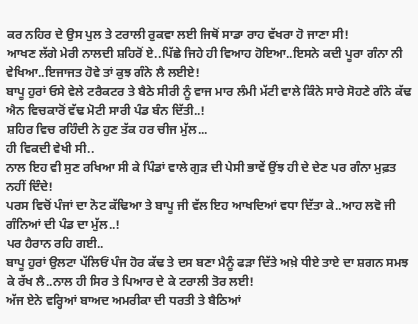ਕਰ ਨਹਿਰ ਦੇ ਉਸ ਪੁਲ ਤੇ ਟਰਾਲੀ ਰੁਕਵਾ ਲਈ ਜਿਥੋਂ ਸਾਡਾ ਰਾਹ ਵੱਖਰਾ ਹੋ ਜਾਣਾ ਸੀ!
ਆਖਣ ਲੱਗੇ ਮੇਰੀ ਨਾਲਦੀ ਸ਼ਹਿਰੋਂ ਏ..ਪਿੱਛੇ ਜਿਹੇ ਹੀ ਵਿਆਹ ਹੋਇਆ..ਇਸਨੇ ਕਦੀ ਪੂਰਾ ਗੰਨਾ ਨੀ ਵੇਖਿਆ..ਇਜਾਜਤ ਹੋਵੇ ਤਾਂ ਕੁਝ ਗੰਨੇ ਲੈ ਲਈਏ!
ਬਾਪੂ ਹੁਰਾਂ ਓਸੇ ਵੇਲੇ ਟਰੈਕਟਰ ਤੇ ਬੈਠੇ ਸੀਰੀ ਨੂੰ ਵਾਜ ਮਾਰ ਲੰਮੀ ਮੱਟੀ ਵਾਲੇ ਕਿੰਨੇ ਸਾਰੇ ਸੋਹਣੇ ਗੰਨੇ ਕੱਢ ਐਨ ਵਿਚਕਾਰੋਂ ਵੱਢ ਮੋਟੀ ਸਾਰੀ ਪੰਡ ਬੰਨ ਦਿੱਤੀ..!
ਸ਼ਹਿਰ ਵਿਚ ਰਹਿੰਦੀ ਨੇ ਹੁਣ ਤੱਕ ਹਰ ਚੀਜ ਮੁੱਲ...
ਹੀ ਵਿਕਦੀ ਵੇਖੀ ਸੀ..
ਨਾਲ ਇਹ ਵੀ ਸੁਣ ਰਖਿਆ ਸੀ ਕੇ ਪਿੰਡਾਂ ਵਾਲੇ ਗੁੜ ਦੀ ਪੇਸੀ ਭਾਵੇਂ ਉਂਝ ਹੀ ਦੇ ਦੇਣ ਪਰ ਗੰਨਾ ਮੁਫ਼ਤ ਨਹੀਂ ਦਿੰਦੇ!
ਪਰਸ ਵਿਚੋਂ ਪੰਜਾਂ ਦਾ ਨੋਟ ਕੱਢਿਆ ਤੇ ਬਾਪੂ ਜੀ ਵੱਲ ਇਹ ਆਖਦਿਆਂ ਵਧਾ ਦਿੱਤਾ ਕੇ..ਆਹ ਲਵੋ ਜੀ ਗੰਨਿਆਂ ਦੀ ਪੰਡ ਦਾ ਮੁੱਲ..!
ਪਰ ਹੈਰਾਨ ਰਹਿ ਗਈ..
ਬਾਪੂ ਹੁਰਾਂ ਉਲਟਾ ਪੱਲਿਓਂ ਪੰਜ ਹੋਰ ਕੱਢ ਤੇ ਦਸ ਬਣਾ ਮੈਨੂੰ ਫੜਾ ਦਿੱਤੇ ਅਖ਼ੇ ਧੀਏ ਤਾਏ ਦਾ ਸ਼ਗਨ ਸਮਝ ਕੇ ਰੱਖ ਲੈ..ਨਾਲ ਹੀ ਸਿਰ ਤੇ ਪਿਆਰ ਦੇ ਕੇ ਟਰਾਲੀ ਤੋਰ ਲਈ!
ਅੱਜ ਏਨੇ ਵਰ੍ਹਿਆਂ ਬਾਅਦ ਅਮਰੀਕਾ ਦੀ ਧਰਤੀ ਤੇ ਬੈਠਿਆਂ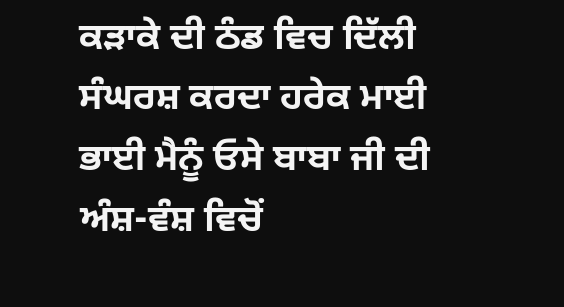ਕੜਾਕੇ ਦੀ ਠੰਡ ਵਿਚ ਦਿੱਲੀ ਸੰਘਰਸ਼ ਕਰਦਾ ਹਰੇਕ ਮਾਈ ਭਾਈ ਮੈਨੂੰ ਓਸੇ ਬਾਬਾ ਜੀ ਦੀ ਅੰਸ਼-ਵੰਸ਼ ਵਿਚੋਂ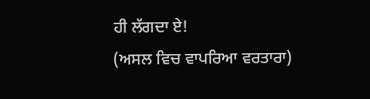ਹੀ ਲੱਗਦਾ ਏ!
(ਅਸਲ ਵਿਚ ਵਾਪਰਿਆ ਵਰਤਾਰਾ)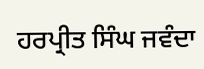ਹਰਪ੍ਰੀਤ ਸਿੰਘ ਜਵੰਦਾ